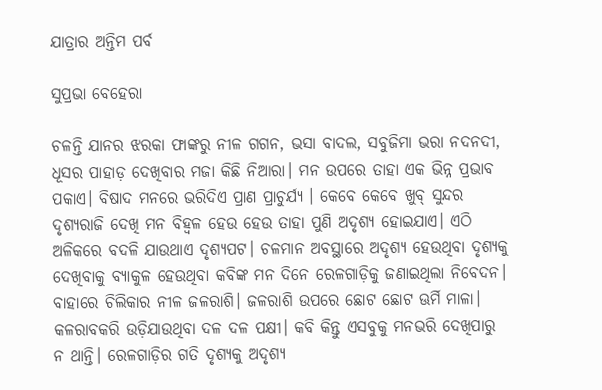ଯାତ୍ରାର ଅନ୍ତିମ ପର୍ବ

ସୁପ୍ରଭା ବେହେରା

ଚଳନ୍ତି ଯାନର ଝରକା ଫାଙ୍କରୁ ନୀଳ ଗଗନ, ଭସା ବାଦଲ, ସବୁଜିମା ଭରା ନଦନଦୀ, ଧୂସର ପାହାଡ଼ ଦେଖିବାର ମଜା କିଛି ନିଆରା। ମନ ଉପରେ ତାହା ଏକ ଭିନ୍ନ ପ୍ରଭାବ ପକାଏ। ବିଷାଦ ମନରେ ଭରିଦିଏ ପ୍ରାଣ ପ୍ରାଚୁର୍ଯ୍ୟ । କେବେ କେବେ ଖୁବ୍‌ ସୁନ୍ଦର ଦୃଶ୍ୟରାଜି ଦେଖି ମନ ବିହ୍ବଳ ହେଉ ହେଉ ତାହା ପୁଣି ଅଦୃଶ୍ୟ ହୋଇଯାଏ। ଏଠି ଅଳିକରେ ବଦଳି ଯାଉଥାଏ ଦୃଶ୍ୟପଟ। ଚଳମାନ ଅବସ୍ଥାରେ ଅଦୃଶ୍ୟ ହେଉଥିବା ଦୃଶ୍ୟକୁ ଦେଖିବାକୁ ବ୍ୟାକୁଳ ହେଉଥିବା କବିଙ୍କ ମନ ଦିନେ ରେଳଗାଡ଼ିକୁ ଜଣାଇଥିଲା ନିବେଦନ। ବାହାରେ ଚିଲିକାର ନୀଳ ଜଳରାଶି। ଜଳରାଶି ଉପରେ ଛୋଟ ଛୋଟ ଊର୍ମି ମାଳା। କଳରାବକରି ଉଡ଼ିଯାଉଥିବା ଦଳ ଦଳ ପକ୍ଷୀ। କବି କିନ୍ତୁ ଏସବୁକୁ ମନଭରି ଦେଖିପାରୁ ନ ଥାନ୍ତି। ରେଳଗାଡ଼ିର ଗତି ଦୃଶ୍ୟକୁ ଅଦୃଶ୍ୟ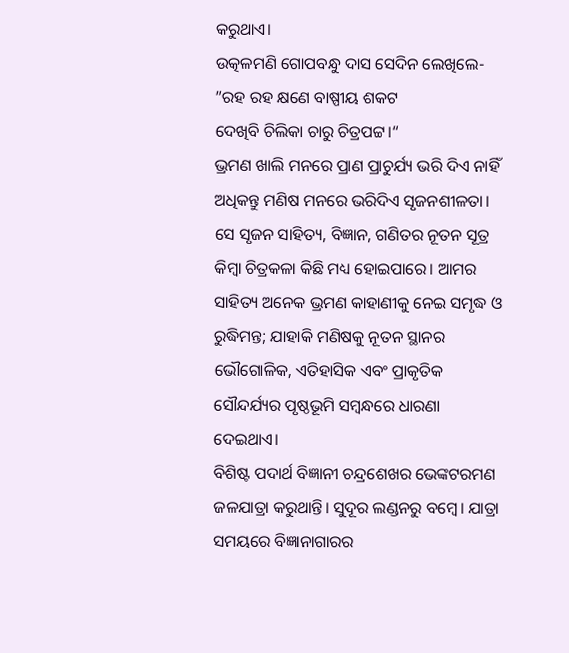କରୁଥାଏ।
ଉତ୍କଳମଣି ଗୋପବନ୍ଧୁ ଦାସ ସେଦିନ ଲେଖିଲେ-
”ରହ ରହ କ୍ଷଣେ ବାଷ୍ପୀୟ ଶକଟ
ଦେଖିବି ଚିଲିକା ଚାରୁ ଚିତ୍ରପଟ୍ଟ।“
ଭ୍ରମଣ ଖାଲି ମନରେ ପ୍ରାଣ ପ୍ରାଚୁର୍ଯ୍ୟ ଭରି ଦିଏ ନାହିଁ ଅଧିକନ୍ତୁ ମଣିଷ ମନରେ ଭରିଦିଏ ସୃଜନଶୀଳତା। ସେ ସୃଜନ ସାହିତ୍ୟ, ବିଜ୍ଞାନ, ଗଣିତର ନୂତନ ସୂତ୍ର କିମ୍ବା ଚିତ୍ରକଳା କିଛି ମଧ୍ୟ ହୋଇପାରେ। ଆମର ସାହିତ୍ୟ ଅନେକ ଭ୍ରମଣ କାହାଣୀକୁ ନେଇ ସମୃଦ୍ଧ ଓ ରୁଦ୍ଧିମନ୍ତ; ଯାହାକି ମଣିଷକୁ ନୂତନ ସ୍ଥାନର ଭୌଗୋଳିକ, ଏତିହାସିକ ଏବଂ ପ୍ରାକୃତିକ ସୌନ୍ଦର୍ଯ୍ୟର ପୃଷ୍ଠଭୂମି ସମ୍ବନ୍ଧରେ ଧାରଣା ଦେଇଥାଏ।
ବିଶିଷ୍ଟ ପଦାର୍ଥ ବିଜ୍ଞାନୀ ଚନ୍ଦ୍ରଶେଖର ଭେଙ୍କଟରମଣ ଜଳଯାତ୍ରା କରୁଥାନ୍ତି। ସୁଦୂର ଲଣ୍ଡନରୁ ବମ୍ବେ। ଯାତ୍ରା ସମୟରେ ବିଜ୍ଞାନାଗାରର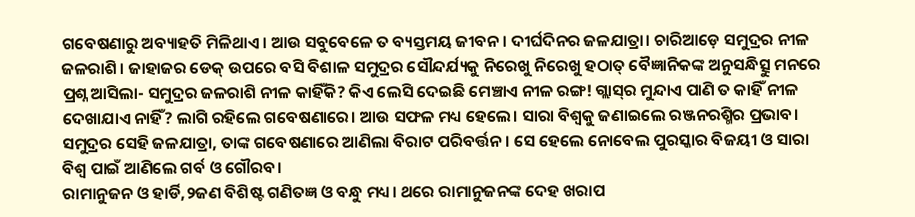ଗବେଷଣାରୁ ଅବ୍ୟାହତି ମିଳିଥାଏ। ଆଉ ସବୁବେଳେ ତ ବ୍ୟସ୍ତମୟ ଜୀବନ। ଦୀର୍ଘଦିନର ଜଳଯାତ୍ରା। ଚାରିଆଡ଼େ ସମୁଦ୍ରର ନୀଳ ଜଳରାଶି। ଜାହାଜର ଡେକ୍‌ ଉପରେ ବସି ବିଶାଳ ସମୁଦ୍ରର ସୌନ୍ଦର୍ଯ୍ୟକୁ ନିରେଖୁ ନିରେଖୁ ହଠାତ୍‌ ବୈଜ୍ଞାନିକଙ୍କ ଅନୁସନ୍ଧିତ୍ସୁ ମନରେ ପ୍ରଶ୍ନ ଆସିଲା- ସମୁଦ୍ରର ଜଳରାଶି ନୀଳ କାହିଁକି? କିଏ ଲେସି ଦେଇଛି ମେଞ୍ଚାଏ ନୀଳ ରଙ୍ଗ! ଗ୍ଲାସ୍‌ର ମୁନ୍ଦାଏ ପାଣି ତ କାହିଁ ନୀଳ ଦେଖାଯାଏ ନାହିଁ? ଲାଗି ରହିଲେ ଗବେଷଣାରେ। ଆଉ ସଫଳ ମଧ୍ୟ ହେଲେ। ସାରା ବିଶ୍ୱକୁ ଜଣାଇଲେ ରଞ୍ଜନରଶ୍ମିର ପ୍ରଭାବ। ସମୁଦ୍ରର ସେହି ଜଳଯାତ୍ରା, ତାଙ୍କ ଗବେଷଣାରେ ଆଣିଲା ବିରାଟ ପରିବର୍ତ୍ତନ। ସେ ହେଲେ ନୋବେଲ ପୁରସ୍କାର ବିଜୟୀ ଓ ସାରା ବିଶ୍ୱ ପାଇଁ ଆଣିଲେ ଗର୍ବ ଓ ଗୌରବ।
ରାମାନୁଜନ ଓ ହାର୍ଡି,୨ଜଣ ବିଶିଷ୍ଟ ଗଣିତଜ୍ଞ ଓ ବନ୍ଧୁ ମଧ୍ୟ। ଥରେ ରାମାନୁଜନଙ୍କ ଦେହ ଖରାପ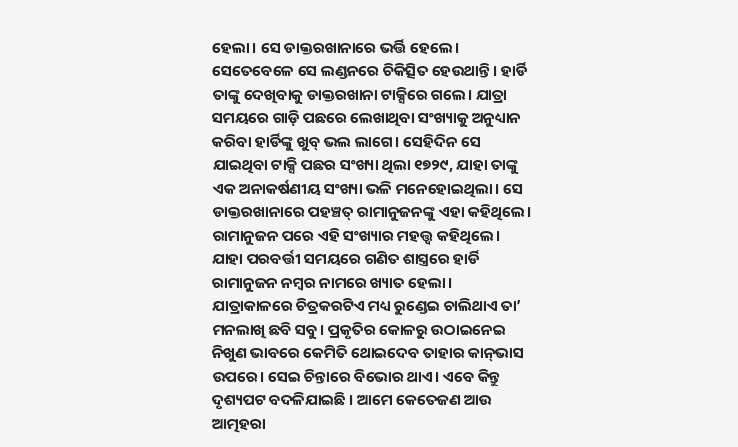ହେଲା। ସେ ଡାକ୍ତରଖାନାରେ ଭର୍ତ୍ତି ହେଲେ। ସେତେବେଳେ ସେ ଲଣ୍ଡନରେ ଚିକିତ୍ସିତ ହେଉଥାନ୍ତି। ହାର୍ଡି ତାଙ୍କୁ ଦେଖିବାକୁ ଡାକ୍ତରଖାନା ଟାକ୍ସିରେ ଗଲେ। ଯାତ୍ରା ସମୟରେ ଗାଡ଼ି ପଛରେ ଲେଖାଥିବା ସଂଖ୍ୟାକୁ ଅନୁଧ୍ୟାନ କରିବା ହାର୍ଡିଙ୍କୁ ଖୁବ୍‌ ଭଲ ଲାଗେ। ସେହିଦିନ ସେ ଯାଇଥିବା ଟାକ୍ସି ପଛର ସଂଖ୍ୟା ଥିଲା ୧୭୨୯, ଯାହା ତାଙ୍କୁ ଏକ ଅନାକର୍ଷଣୀୟ ସଂଖ୍ୟା ଭଳି ମନେହୋଇଥିଲା। ସେ ଡାକ୍ତରଖାନାରେ ପହଞ୍ଚତ୍ ରାମାନୁଜନଙ୍କୁ ଏହା କହିଥିଲେ। ରାମାନୁଜନ ପରେ ଏହି ସଂଖ୍ୟାର ମହତ୍ତ୍ୱ କହିଥିଲେ। ଯାହା ପରବର୍ତ୍ତୀ ସମୟରେ ଗଣିତ ଶାସ୍ତ୍ରରେ ହାର୍ଡି ରାମାନୁଜନ ନମ୍ବର ନାମରେ ଖ୍ୟାତ ହେଲା।
ଯାତ୍ରାକାଳରେ ଚିତ୍ରକରଟିଏ ମଧ୍ୟ ରୁଣ୍ଡେଇ ଚାଲିଥାଏ ତା’ ମନଲାଖି ଛବି ସବୁ। ପ୍ରକୃତିର କୋଳରୁ ଉଠାଇନେଇ ନିଖୁଣ ଭାବରେ କେମିତି ଥୋଇଦେବ ତାହାର କାନ୍‌ଭାସ ଉପରେ। ସେଇ ଚିନ୍ତାରେ ବିଭୋର ଥାଏ। ଏବେ କିନ୍ତୁ ଦୃଶ୍ୟପଟ ବଦଳିଯାଇଛି । ଆମେ କେତେଜଣ ଆଉ ଆତ୍ମହରା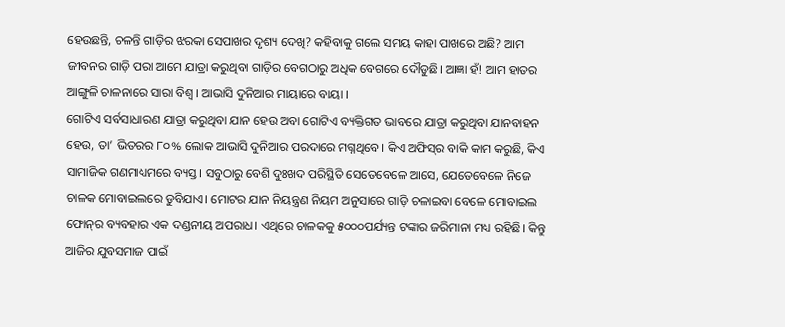ହେଉଛନ୍ତି, ଚଳନ୍ତି ଗାଡ଼ିର ଝରକା ସେପାଖର ଦୃଶ୍ୟ ଦେଖି? କହିବାକୁ ଗଲେ ସମୟ କାହା ପାଖରେ ଅଛି? ଆମ ଜୀବନର ଗାଡ଼ି ପରା ଆମେ ଯାତ୍ରା କରୁଥିବା ଗାଡ଼ିର ବେଗଠାରୁ ଅଧିକ ବେଗରେ ଦୌଡୁଛି। ଆଜ୍ଞା ହଁ! ଆମ ହାତର ଆଙ୍ଗୁଳି ଚାଳନାରେ ସାରା ବିଶ୍ୱ । ଆଭାସି ଦୁନିଆର ମାୟାରେ ବାୟା ।
ଗୋଟିଏ ସର୍ବସାଧାରଣ ଯାତ୍ରା କରୁଥିବା ଯାନ ହେଉ ଅବା ଗୋଟିଏ ବ୍ୟକ୍ତିଗତ ଭାବରେ ଯାତ୍ରା କରୁଥିବା ଯାନବାହନ ହେଉ, ତା’ ଭିତରର ୮୦% ଲୋକ ଆଭାସି ଦୁନିଆର ପରଦାରେ ମଗ୍ନଥିବେ। କିଏ ଅଫିସ୍‌ର ବାକି କାମ କରୁଛି, କିଏ ସାମାଜିକ ଗଣମାଧ୍ୟମରେ ବ୍ୟସ୍ତ। ସବୁଠାରୁ ବେଶି ଦୁଃଖଦ ପରିସ୍ଥିତି ସେତେବେଳେ ଆସେ, ଯେତେବେଳେ ନିଜେ ଚାଳକ ମୋବାଇଲରେ ଡୁବିଯାଏ। ମୋଟର ଯାନ ନିୟନ୍ତ୍ରଣ ନିୟମ ଅନୁସାରେ ଗାଡ଼ି ଚଳାଇବା ବେଳେ ମୋବାଇଲ ଫୋନ୍‌ର ବ୍ୟବହାର ଏକ ଦଣ୍ଡନୀୟ ଅପରାଧ। ଏଥିରେ ଚାଳକକୁ ୫୦୦୦ପର୍ଯ୍ୟନ୍ତ ଟଙ୍କାର ଜରିମାନା ମଧ୍ୟ ରହିଛି। କିନ୍ତୁ ଆଜିର ଯୁବସମାଜ ପାଇଁ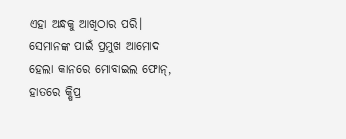ଏହା ଅନ୍ଧକୁ ଆଖିଠାର ପରି। ସେମାନଙ୍କ ପାଇଁ ପ୍ରମୁଖ ଆମୋଦ ହେଲା କାନରେ ମୋବାଇଲ ଫୋନ୍‌, ହାତରେ କ୍ଷିପ୍ର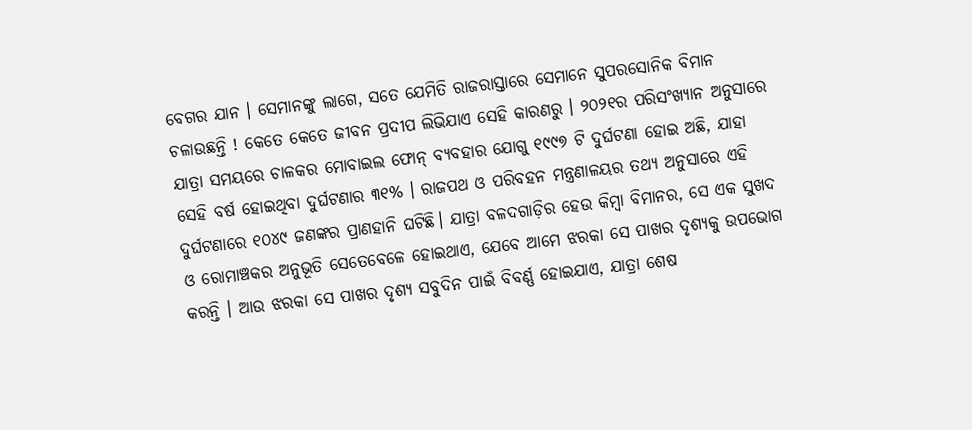ବେଗର ଯାନ । ସେମାନଙ୍କୁ ଲାଗେ, ସତେ ଯେମିତି ରାଜରାସ୍ତାରେ ସେମାନେ ସୁପରସୋନିକ ବିମାନ ଚଳାଉଛନ୍ତି ! କେତେ କେତେ ଜୀବନ ପ୍ରଦୀପ ଲିଭିଯାଏ ସେହି କାରଣରୁ । ୨୦୨୧ର ପରିସଂଖ୍ୟାନ ଅନୁସାରେ ଯାତ୍ରା ସମୟରେ ଚାଳକର ମୋବାଇଲ ଫୋନ୍‌ ବ୍ୟବହାର ଯୋଗୁ ୧୯୯୭ ଟି ଦୁର୍ଘଟଣା ହୋଇ ଅଛି, ଯାହା ସେହି ବର୍ଷ ହୋଇଥିବା ଦୁର୍ଘଟଣାର ୩୧% । ରାଜପଥ ଓ ପରିବହନ ମନ୍ତ୍ରଣାଳୟର ତଥ୍ୟ ଅନୁସାରେ ଏହି ଦୁର୍ଘଟଣାରେ ୧୦୪୯ ଜଣଙ୍କର ପ୍ରାଣହାନି ଘଟିଛି। ଯାତ୍ରା ବଳଦଗାଡ଼ିର ହେଉ କିମ୍ବା ବିମାନର, ସେ ଏକ ସୁଖଦ ଓ ରୋମାଞ୍ଚକର ଅନୁଭୂତି ସେତେବେଳେ ହୋଇଥାଏ, ଯେବେ ଆମେ ଝରକା ସେ ପାଖର ଦୃଶ୍ୟକୁ ଉପଭୋଗ କରନ୍ତି । ଆଉ ଝରକା ସେ ପାଖର ଦୃଶ୍ୟ ସବୁଦିନ ପାଇଁ ବିବର୍ଣ୍ଣ ହୋଇଯାଏ, ଯାତ୍ରା ଶେଷ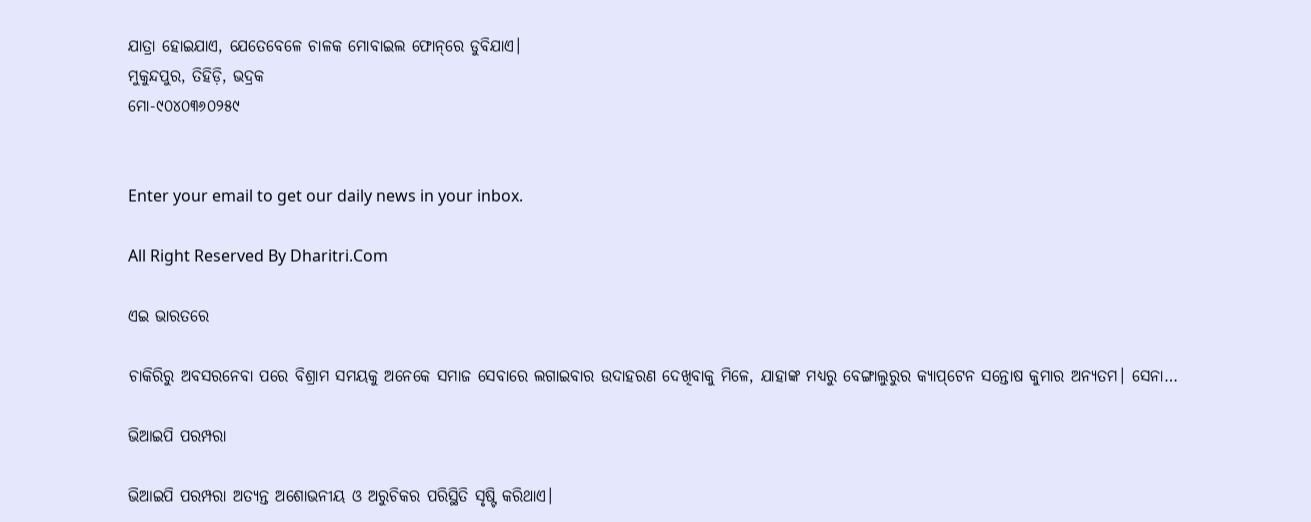ଯାତ୍ରା ହୋଇଯାଏ, ଯେତେବେଳେ ଚାଳକ ମୋବାଇଲ ଫୋନ୍‌ରେ ଡୁବିଯାଏ।
ମୁକୁନ୍ଦପୁର, ତିହିଡ଼ି, ଭଦ୍ରକ
ମୋ-୯୦୪୦୩୬୦୨୫୯


Enter your email to get our daily news in your inbox.

All Right Reserved By Dharitri.Com

ଏଇ ଭାରତରେ

ଚାକିରିରୁ ଅବସରନେବା ପରେ ବିଶ୍ରାମ ସମୟକୁ ଅନେକେ ସମାଜ ସେବାରେ ଲଗାଇବାର ଉଦାହରଣ ଦେଖିବାକୁ ମିଳେ, ଯାହାଙ୍କ ମଧ୍ୟରୁ ବେଙ୍ଗାଲୁରୁର କ୍ୟାପ୍‌ଟେନ ସନ୍ତୋଷ କୁମାର ଅନ୍ୟତମ। ସେନା…

ଭିଆଇପି ପରମ୍ପରା

ଭିଆଇପି ପରମ୍ପରା ଅତ୍ୟନ୍ତ ଅଶୋଭନୀୟ ଓ ଅରୁଚିକର ପରିସ୍ଥିତି ସୃଷ୍ଟି କରିଥାଏ।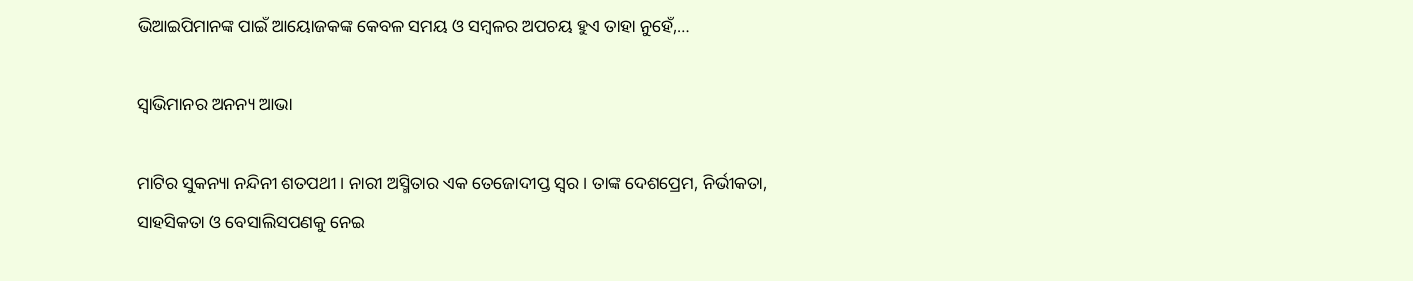ଭିଆଇପିମାନଙ୍କ ପାଇଁ ଆୟୋଜକଙ୍କ କେବଳ ସମୟ ଓ ସମ୍ବଳର ଅପଚୟ ହୁଏ ତାହା ନୁହେଁ,…

ସ୍ବାଭିମାନର ଅନନ୍ୟ ଆଭା

ମାଟିର ସୁକନ୍ୟା ନନ୍ଦିନୀ ଶତପଥୀ। ନାରୀ ଅସ୍ମିତାର ଏକ ତେଜୋଦୀପ୍ତ ସ୍ବର। ତାଙ୍କ ଦେଶପ୍ରେମ, ନିର୍ଭୀକତା, ସାହସିକତା ଓ ବେସାଲିସପଣକୁ ନେଇ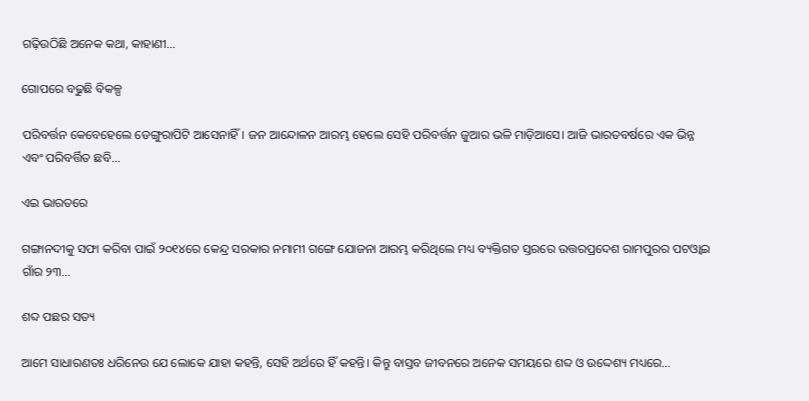ଗଢ଼ିଉଠିଛି ଅନେକ କଥା, କାହାଣୀ…

ଗୋପରେ ବଢୁଛି ବିକଳ୍ପ

ପରିବର୍ତ୍ତନ କେବେହେଲେ ଡେଙ୍ଗୁରାପିଟି ଆସେନାହିଁ। ଜନ ଆନ୍ଦୋଳନ ଆରମ୍ଭ ହେଲେ ସେହି ପରିବର୍ତ୍ତନ ଜୁଆର ଭଳି ମାଡ଼ିଆସେ। ଆଜି ଭାରତବର୍ଷରେ ଏକ ଭିନ୍ନ ଏବଂ ପରିବର୍ତ୍ତିତ ଛବି…

ଏଇ ଭାରତରେ

ଗଙ୍ଗାନଦୀକୁ ସଫା କରିବା ପାଇଁ ୨୦୧୪ରେ କେନ୍ଦ୍ର ସରକାର ନମାମୀ ଗଙ୍ଗେ ଯୋଜନା ଆରମ୍ଭ କରିଥିଲେ ମଧ୍ୟ ବ୍ୟକ୍ତିଗତ ସ୍ତରରେ ଉତ୍ତରପ୍ରଦେଶ ରାମପୁରର ପଟଓ୍ବାଇ ଗାଁର ୨୩…

ଶବ୍ଦ ପଛର ସତ୍ୟ

ଆମେ ସାଧାରଣତଃ ଧରିନେଉ ଯେ ଲୋକେ ଯାହା କହନ୍ତି, ସେହି ଅର୍ଥରେ ହିଁ କହନ୍ତି। କିନ୍ତୁ ବାସ୍ତବ ଜୀବନରେ ଅନେକ ସମୟରେ ଶବ୍ଦ ଓ ଉଦ୍ଦେଶ୍ୟ ମଧ୍ୟରେ…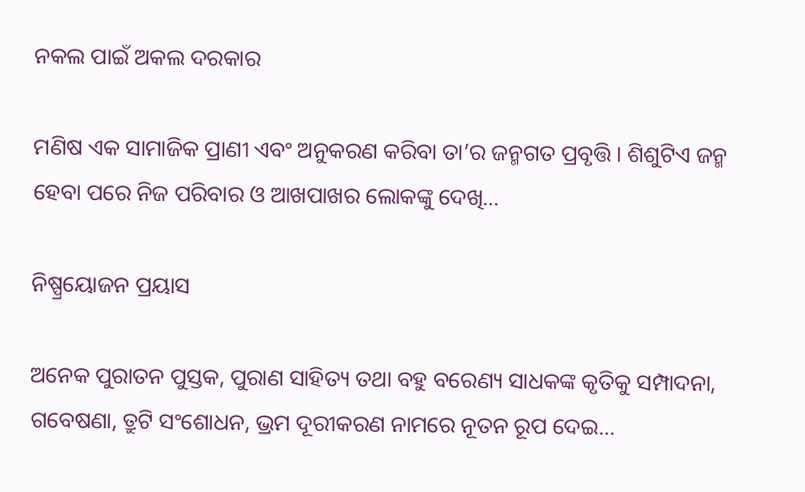ନକଲ ପାଇଁ ଅକଲ ଦରକାର

ମଣିଷ ଏକ ସାମାଜିକ ପ୍ରାଣୀ ଏବଂ ଅନୁକରଣ କରିବା ତା’ର ଜନ୍ମଗତ ପ୍ରବୃତ୍ତି। ଶିଶୁଟିଏ ଜନ୍ମ ହେବା ପରେ ନିଜ ପରିବାର ଓ ଆଖପାଖର ଲୋକଙ୍କୁ ଦେଖି…

ନିଷ୍ପ୍ରୟୋଜନ ପ୍ରୟାସ

ଅନେକ ପୁରାତନ ପୁସ୍ତକ, ପୁରାଣ ସାହିତ୍ୟ ତଥା ବହୁ ବରେଣ୍ୟ ସାଧକଙ୍କ କୃତିକୁ ସମ୍ପାଦନା, ଗବେଷଣା, ତ୍ରୁଟି ସଂଶୋଧନ, ଭ୍ରମ ଦୂରୀକରଣ ନାମରେ ନୂତନ ରୂପ ଦେଇ…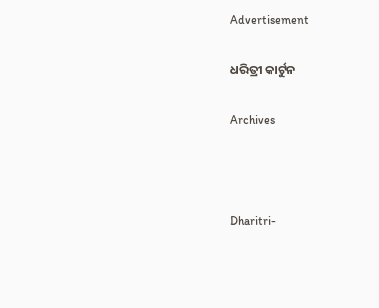Advertisement

ଧରିତ୍ରୀ କାର୍ଟୁନ

Archives



Dharitri-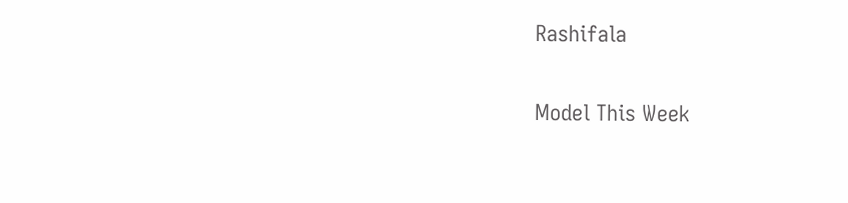Rashifala

Model This Week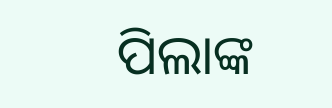ପିଲାଙ୍କ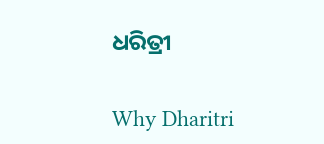ଧରିତ୍ରୀ

Why Dharitri